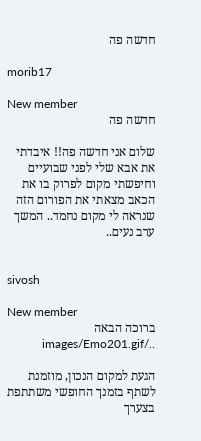חדשה פה

morib17

New member
חדשה פה

שלום אני חדשה פה!! איבדתי את אבא שלי לפני שבועיים וחיפשתי מקום לפרוק בו את הכאב מצאתי את הפורום הזה שנראה לי מקום נחמד.. המשך ערב נעים..


sivosh

New member
ברוכה הבאה ../images/Emo201.gif

הגעת למקום הנכון, מוזמנת לשתף בזמנך החופשי משתתפת בצערך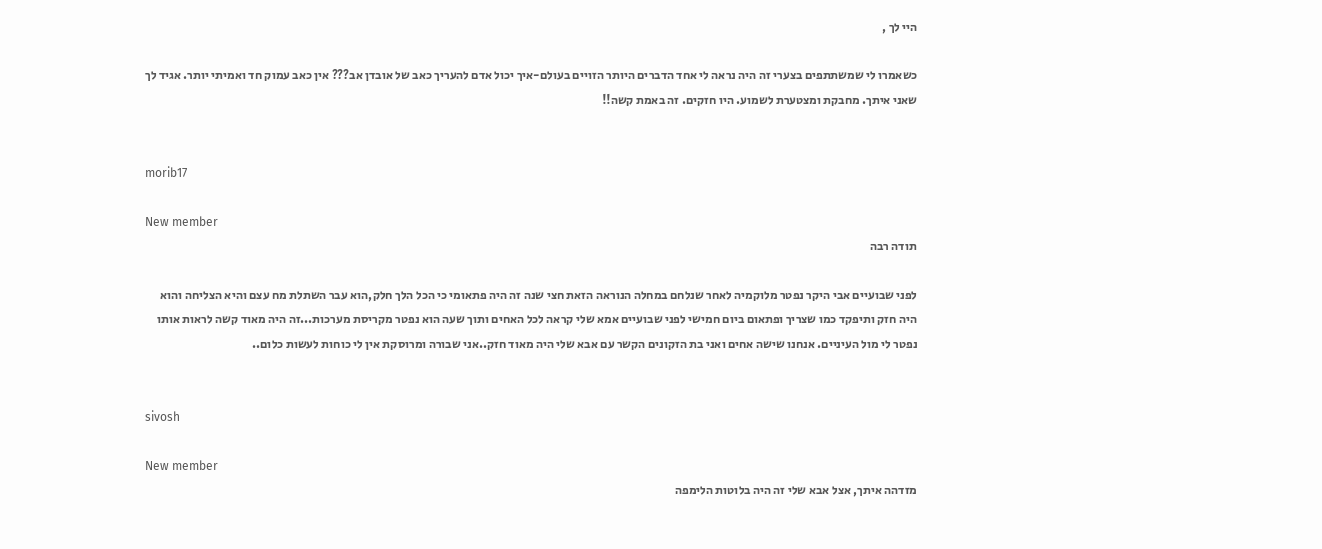היי לך ,

כשאמרו לי שמשתתפים בצערי זה היה נראה לי אחד הדברים היותר הזויים בעולם-איך יכול אדם להעריך כאב של אובדן אב??? אין כאב עמוק חד ואמיתי יותר. אגיד לך שאני איתך. מחבקת ומצטערת לשמוע. היו חזקים. זה באמת קשה!!


morib17

New member
תודה רבה

לפני שבועיים אבי היקר נפטר מלוקמיה לאחר שנלחם במחלה הנוראה הזאת חצי שנה זה היה פתאומי כי הכל הלך חלק,הוא עבר השתלת מח עצם והיא הצליחה והוא היה חזק ותיפקד כמו שצריך ופתאום ביום חמישי לפני שבועיים אמא שלי קראה לכל האחים ותוך שעה הוא נפטר מקריסת מערכות...זה היה מאוד קשה לראות אותו נפטר לי מול העיניים. אנחנו שישה אחים ואני בת הזקונים הקשר עם אבא שלי היה מאוד חזק..אני שבורה ומרוסקת אין לי כוחות לעשות כלום..


sivosh

New member
מזדהה איתך, אצל אבא שלי זה היה בלוטות הלימפה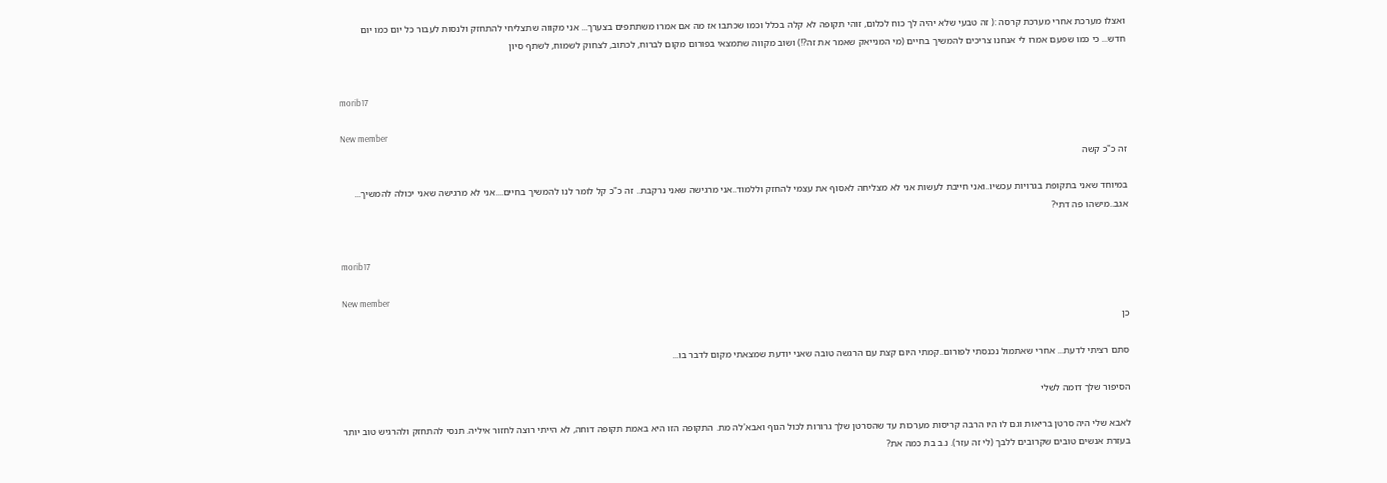ואצלו מערכת אחרי מערכת קרסה :( זה טבעי שלא יהיה לך כוח לכלום, זוהי תקופה לא קלה בכלל וכמו שכתבו אז מה אם אמרו משתתפים בצערך... אני מקווה שתצליחי להתחזק ולנסות לעבור כל יום כמו יום חדש... כי כמו שפעם אמרו לי אנחנו צריכים להמשיך בחיים (מי המנייאק שאמר את זה?!) ושוב מקווה שתמצאי בפורום מקום לברוח, לכתוב, לצחוק לשמוח, לשתף סיון


morib17

New member
זה כ"כ קשה

במיוחד שאני בתקופת בגרויות עכשיו..ואני חייבת לעשות אני לא מצליחה לאסוף את עצמי להחזק וללמוד..אני מרגישה שאני נרקבת.. זה כ"כ קל לומר לנו להמשיך בחיים....אני לא מרגישה שאני יכולה להמשיך... אגב..מישהו פה דתי?


morib17

New member
כן

סתם רציתי לדעת... אחרי שאתמול נכנסתי לפורום..קמתי היום קצת עם הרגשה טובה שאני יודעת שמצאתי מקום לדבר בו...

הסיפור שלך דומה לשלי

לאבא שלי היה סרטן בריאות וגם לו היו הרבה קריסות מערכות עד שהסרטן שלך גרורות לכול הגוף ואבא'לה מת. התקופה הזו היא באמת תקופה דוחה, לא הייתי רוצה לחזור איליה. תנסי להתחזק ולהרגיש טוב יותר בעזרת אנשים טובים שקרובים ללבך (לי זה עזר). נ.ב בת כמה את?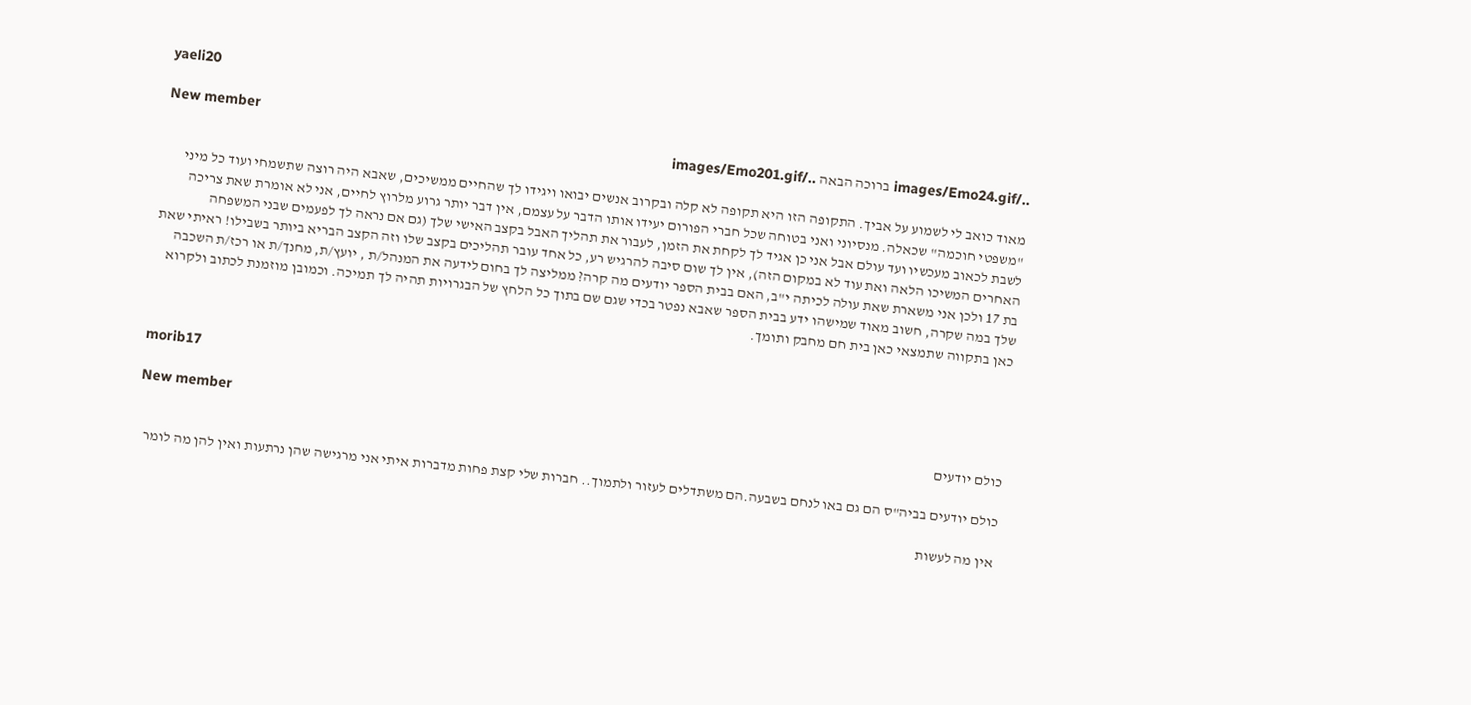yaeli20

New member
../images/Emo24.gif ברוכה הבאה ../images/Emo201.gif

מאוד כואב לי לשמוע על אביך. התקופה הזו היא תקופה לא קלה ובקרוב אנשים יבואו ויגידו לך שהחיים ממשיכים, שאבא היה רוצה שתשמחי ועוד כל מיני "משפטי חוכמה" שכאלה. מנסיוני ואני בטוחה שכל חברי הפורום יעידו אותו הדבר על עצמם, אין דבר יותר גרוע מלרוץ לחיים, אני לא אומרת שאת צריכה לשבת לכאוב מעכשיו ועד עולם אבל אני כן אגיד לך לקחת את הזמן, לעבור את תהליך האבל בקצב האישי שלך (גם אם נראה לך לפעמים שבני המשפחה האחרים המשיכו הלאה ואת עוד לא במקום הזה), אין לך שום סיבה להרגיש רע, כל אחד עובר תהליכים בקצב שלו וזה הקצב הבריא ביותר בשבילו! ראיתי שאת בת 17 ולכן אני משארת שאת עולה לכיתה י"ב, האם בבית הספר יודעים מה קרה? ממליצה לך בחום לידעה את המנהל/ת , יועץ/ת, מחנך/ת או רכז/ת השכבה שלך במה שקרה, חשוב מאוד שמישהו ידע בבית הספר שאבא נפטר בכדי שגם שם בתוך כל הלחץ של הבגרויות תהיה לך תמיכה. וכמובן מוזמנת לכתוב ולקרוא כאן בתקווה שתמצאי כאן בית חם מחבק ותומך.


morib17

New member
כולם יודעים

כולם יודעים בביה"ס הם גם באו לנחם בשבעה.הם משתדלים לעזור ולתמוך.. חברות שלי קצת פחות מדברות איתי אני מרגישה שהן נרתעות ואין להן מה לומר

אין מה לעשות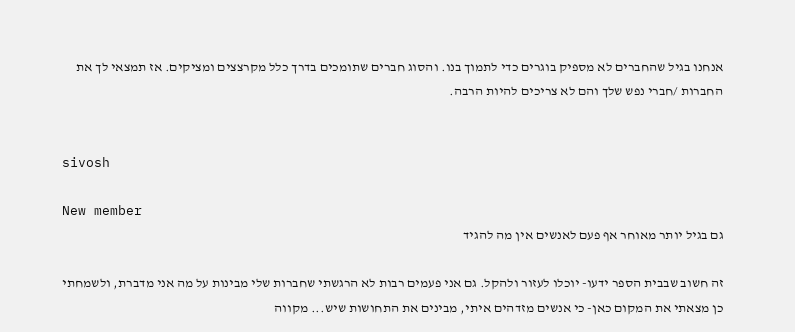אנחנו בגיל שהחברים לא מספיק בוגרים כדי לתמוך בנו. והסוג חברים שתומכים בדרך כלל מקרצצים ומציקים. אז תמצאי לך את החברות /חברי נפש שלך והם לא צריכים להיות הרבה.


sivosh

New member
גם בגיל יותר מאוחר אף פעם לאנשים אין מה להגיד

זה חשוב שבבית הספר ידעו- יוכלו לעזור ולהקל. גם אני פעמים רבות לא הרגשתי שחברות שלי מבינות על מה אני מדברת, ולשמחתי כן מצאתי את המקום כאן- כי אנשים מזדהים איתי, מבינים את התחושות שיש... מקווה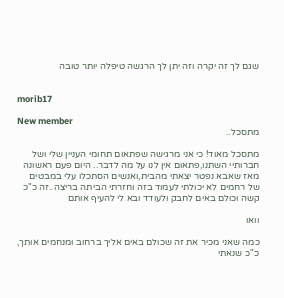שגם לך זה יקרה וזה יתן לך הרגשה טיפלה יותר טובה


morib17

New member
מתסכל..

מתסכל מאוד! כי אני מרגישה שפתאום תחומי העניין שלי ושל חברותיי השתנו,פתאום אין לנו על מה לדבר.. היום פעם ראשונה מאז שאבא נפטר יצאתי מהבית,ואנשים הסתכלו עלי במבטים של רחמים לא יכולתי לעמוד בזה וחזרתי הביתה בריצה..זה כ"כ קשה וכולם באים לחבק ולעודד ובא לי להעיף אותם

וואו

כמה שאני מכיר את זה שכולם באים אליך ברחוב ומנחמים אותך, כ"כ שנאתי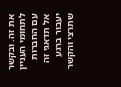את זה. ובקשר לתחומי העניין עם החברות אל תדאגי זה יעבור ברגע שתרצי והקשר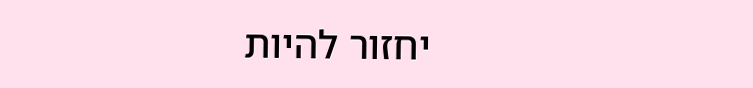יחזור להיות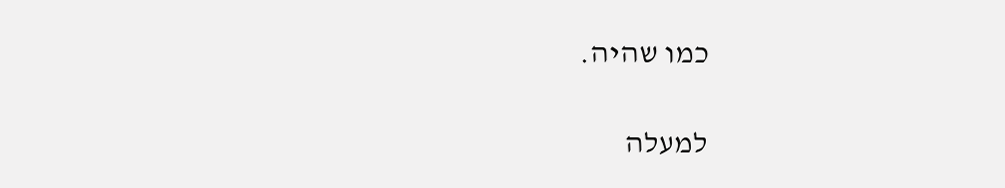כמו שהיה.

למעלה